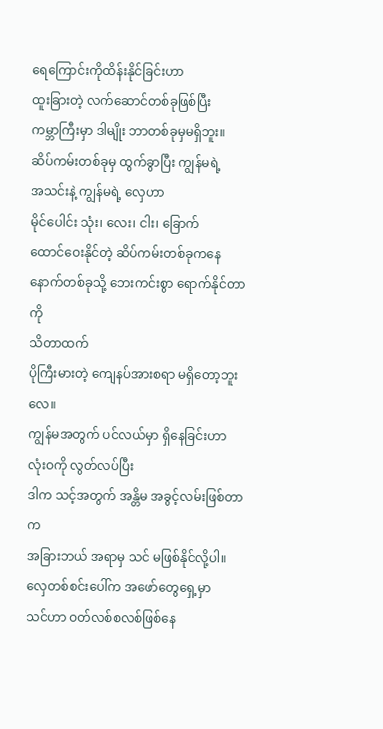ရေကြောင်းကိုထိန်းနိုင်ခြင်းဟာ
ထူးခြားတဲ့ လက်ဆောင်တစ်ခုဖြစ်ပြီး
ကမ္ဘာကြီးမှာ ဒါမျိုး ဘာတစ်ခုမှမရှိဘူး။
ဆိပ်ကမ်းတစ်ခုမှ ထွက်ခွာပြီး ကျွန်မရဲ့
အသင်းနဲ့ ကျွန်မရဲ့ လှေဟာ
မိုင်ပေါင်း သုံး၊ လေး၊ ငါး၊ ခြောက်
ထောင်ဝေးနိုင်တဲ့ ဆိပ်ကမ်းတစ်ခုကနေ
နောက်တစ်ခုသို့ ဘေးကင်းစွာ ရောက်နိုင်တာကို
သိတာထက်
ပိုကြီးမားတဲ့ ကျေနပ်အားစရာ မရှိတော့ဘူးလေ။
ကျွန်မအတွက် ပင်လယ်မှာ ရှိနေခြင်းဟာ
လုံးဝကို လွတ်လပ်ပြီး
ဒါက သင့်အတွက် အန္တိမ အခွင့်လမ်းဖြစ်တာက
အခြားဘယ် အရာမှ သင် မဖြစ်နိုင်လို့ပါ။
လှေတစ်စင်းပေါ်က အဖော်တွေရှေ့မှာ
သင်ဟာ ဝတ်လစ်စလစ်ဖြစ်နေ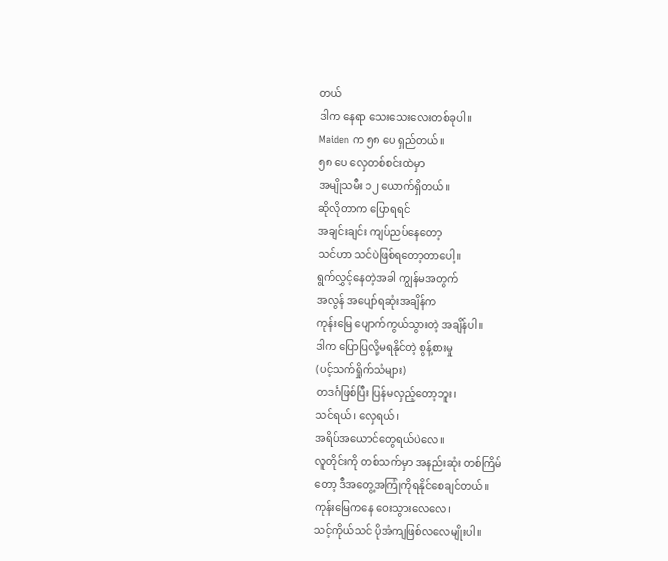တယ်
ဒါက နေရာ သေးသေးလေးတစ်ခုပါ။
Maiden က ၅၈ ပေ ရှည်တယ်။
၅၈ ပေ လှေတစ်စင်းထဲမှာ
အမျိုသမီး ၁၂ ယောက်ရှိတယ်။
ဆိုလိုတာက ပြောရရင်
အချင်းချင်း ကျပ်ညပ်နေတော့
သင်ဟာ သင်ပဲဖြစ်ရတော့တာပေါ့။
ရွက်လွှင့်နေတဲ့အခါ ကျွန်မအတွက်
အလွန် အပျော်ရဆုံးအချိန်က
ကုန်းမြေ ပျောက်ကွယ်သွားတဲ့ အချိန်ပါ။
ဒါက ပြောပြလို့မရနိုင်တဲ့ စွန့်စားမှု
(ပင့်သက်ရှိုက်သံများ)
တဒင်္ဂဖြစ်ပြီး ပြန်မလှည့်တော့ဘူး၊
သင်ရယ်၊ လှေရယ်၊
အရိပ်အယောင်တွေရယ်ပဲလေ။
လူတိုင်းကို တစ်သက်မှာ အနည်းဆုံး တစ်ကြိမ်
တော့ ဒီအတွေ့အကြုံကိုရနိုင်စေချင်တယ်။
ကုန်းမြေကနေ ဝေးသွားလေလေ၊
သင့်ကိုယ်သင် ပိုအံကျဖြစ်လလေမျိုးပါ။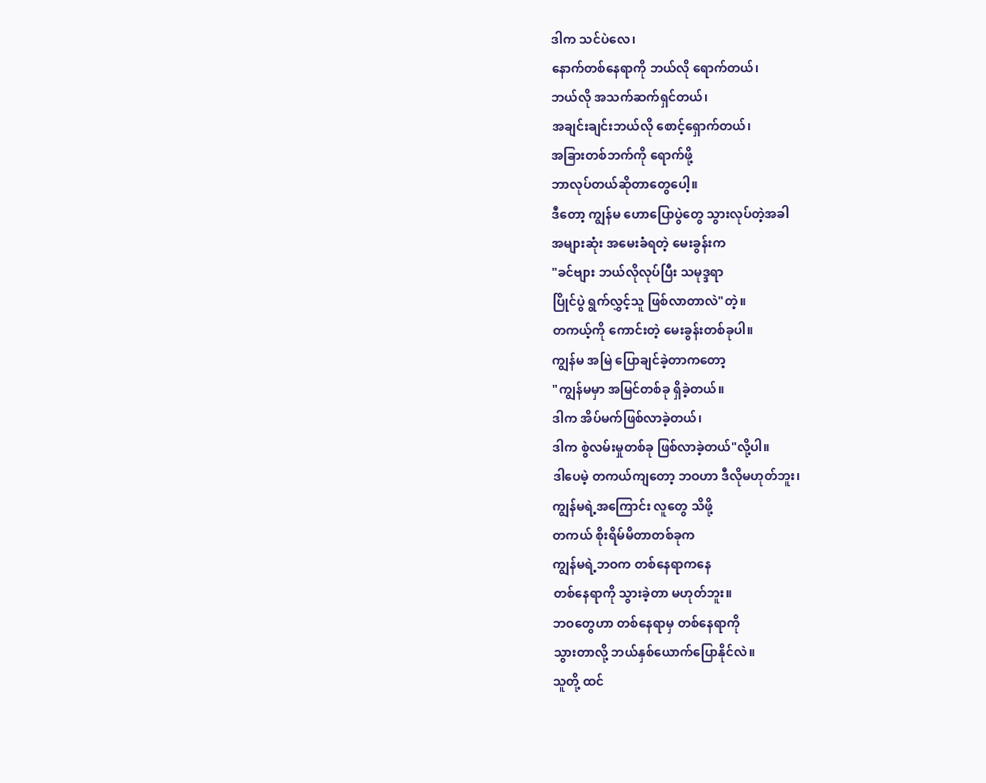ဒါက သင်ပဲလေ၊
နောက်တစ်နေရာကို ဘယ်လို ရောက်တယ်၊
ဘယ်လို အသက်ဆက်ရှင်တယ်၊
အချင်းချင်းဘယ်လို စောင့်ရှောက်တယ်၊
အခြားတစ်ဘက်ကို ရောက်ဖို့
ဘာလုပ်တယ်ဆိုတာတွေပေါ့။
ဒီတော့ ကျွန်မ ဟောပြောပွဲတွေ သွားလုပ်တဲ့အခါ
အများဆုံး အမေးခံရတဲ့ မေးခွန်းက
"ခင်ဗျား ဘယ်လိုလုပ်ပြီး သမုဒ္ဒရာ
ပြိုင်ပွဲ ရွက်လွှင့်သူ ဖြစ်လာတာလဲ"တဲ့။
တကယ့်ကို ကောင်းတဲ့ မေးခွန်းတစ်ခုပါ။
ကျွန်မ အမြဲ ပြောချင်ခဲ့တာကတော့
"ကျွန်မမှာ အမြင်တစ်ခု ရှိခဲ့တယ်။
ဒါက အိပ်မက်ဖြစ်လာခဲ့တယ်၊
ဒါက စွဲလမ်းမှုတစ်ခု ဖြစ်လာခဲ့တယ်"လို့ပါ။
ဒါပေမဲ့ တကယ်ကျတော့ ဘဝဟာ ဒီလိုမဟုတ်ဘူး၊
ကျွန်မရဲ့အကြောင်း လူတွေ သိဖို့
တကယ် စိုးရိမ်မိတာတစ်ခုက
ကျွန်မရဲ့ဘဝက တစ်နေရာကနေ
တစ်နေရာကို သွားခဲ့တာ မဟုတ်ဘူး။
ဘဝတွေဟာ တစ်နေရာမှ တစ်နေရာကို
သွားတာလို့ ဘယ်နှစ်ယောက်ပြောနိုင်လဲ။
သူတို့ ထင်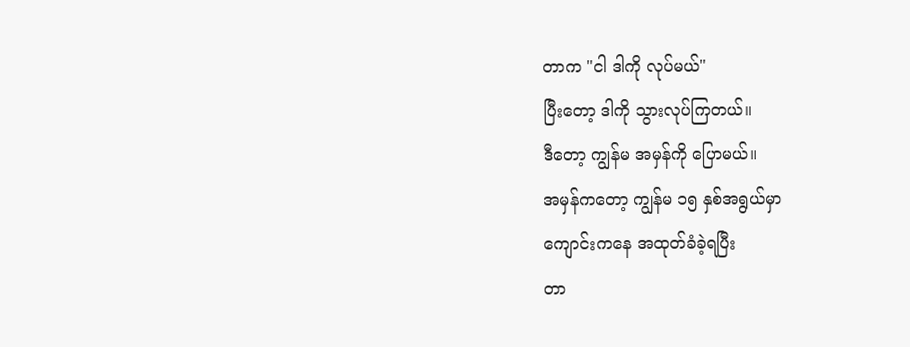တာက "ငါ ဒါကို လုပ်မယ်"
ပြီးတော့ ဒါကို သွားလုပ်ကြတယ်။
ဒီတော့ ကျွန်မ အမှန်ကို ပြောမယ်။
အမှန်ကတော့ ကျွန်မ ၁၅ နှစ်အရွယ်မှာ
ကျောင်းကနေ အထုတ်ခံခဲ့ရပြီး
တာ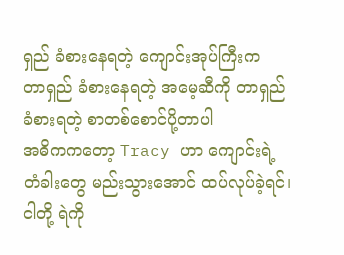ရှည် ခံစားနေရတဲ့ ကျောင်းအုပ်ကြီးက
တာရှည် ခံစားနေရတဲ့ အမေ့ဆီကို တာရှည်
ခံစားရတဲ့ စာတစ်စောင်ပို့တာပါ
အဓိကကတော့ Tracy ဟာ ကျောင်းရဲ့
တံခါးတွေ မည်းသွားအောင် ထပ်လုပ်ခဲ့ရင်၊
ငါတို့ ရဲကို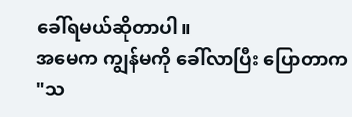ခေါ်ရမယ်ဆိုတာပါ။
အမေက ကျွန်မကို ခေါ်လာပြီး ပြောတာက
"သ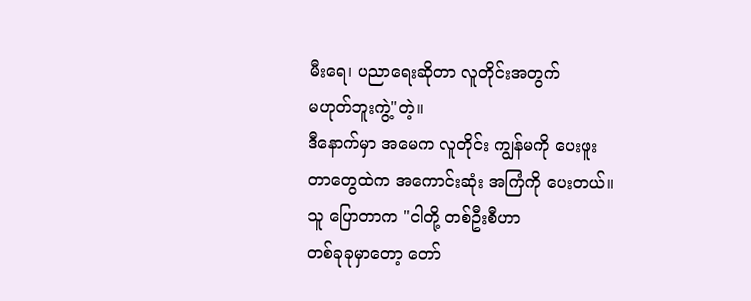မီးရေ၊ ပညာရေးဆိုတာ လူတိုင်းအတွက်
မဟုတ်ဘူးကွဲ့"တဲ့။
ဒီနောက်မှာ အမေက လူတိုင်း ကျွန်မကို ပေးဖူး
တာတွေထဲက အကောင်းဆုံး အကြံကို ပေးတယ်။
သူ ပြောတာက "ငါတို့ တစ်ဦးစီဟာ
တစ်ခုခုမှာတော့ တော်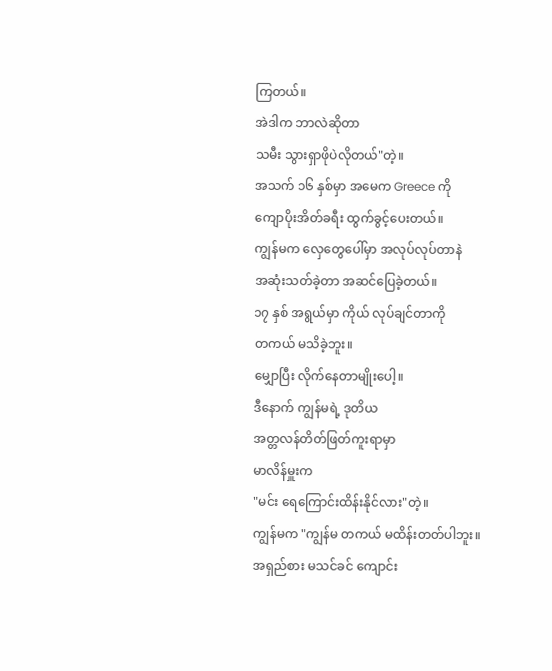ကြတယ်။
အဲဒါက ဘာလဲဆိုတာ
သမီး သွားရှာဖိုပဲလိုတယ်"တဲ့။
အသက် ၁၆ နှစ်မှာ အမေက Greece ကို
ကျောပိုးအိတ်ခရီး ထွက်ခွင့်ပေးတယ်။
ကျွန်မက လှေတွေပေါ်မှာ အလုပ်လုပ်တာနဲ
အဆုံးသတ်ခဲ့တာ အဆင်ပြေခဲ့တယ်။
၁၇ နှစ် အရွယ်မှာ ကိုယ် လုပ်ချင်တာကို
တကယ် မသိခဲ့ဘူး။
မျှောပြီး လိုက်နေတာမျိုးပေါ့။
ဒီနောက် ကျွန်မရဲ့ ဒုတိယ
အတ္တလန်တိတ်ဖြတ်ကူးရာမှာ
မာလိန်မှူးက
"မင်း ရေကြောင်းထိန်းနိုင်လား"တဲ့။
ကျွန်မက "ကျွန်မ တကယ် မထိန်းတတ်ပါဘူး။
အရှည်စား မသင်ခင် ကျောင်း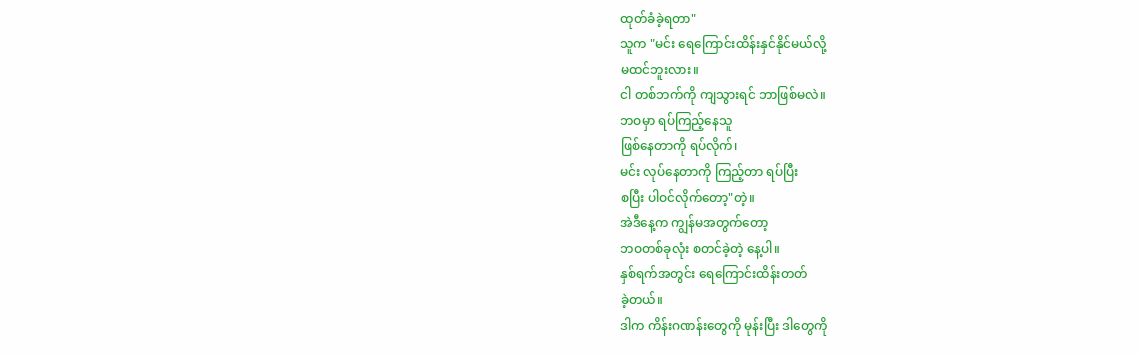ထုတ်ခံခဲ့ရတာ"
သူက "မင်း ရေကြောင်းထိန်းနှင်နိုင်မယ်လို့
မထင်ဘူးလား။
ငါ တစ်ဘက်ကို ကျသွားရင် ဘာဖြစ်မလဲ။
ဘဝမှာ ရပ်ကြည့်နေသူ
ဖြစ်နေတာကို ရပ်လိုက်၊
မင်း လုပ်နေတာကို ကြည့်တာ ရပ်ပြီး
စပြီး ပါဝင်လိုက်တော့"တဲ့။
အဲဒီနေ့က ကျွန်မအတွက်တော့
ဘဝတစ်ခုလုံး စတင်ခဲ့တဲ့ နေ့ပါ။
နှစ်ရက်အတွင်း ရေကြောင်းထိန်းတတ်
ခဲ့တယ်။
ဒါက ကိန်းဂဏန်းတွေကို မုန်းပြီး ဒါတွေကို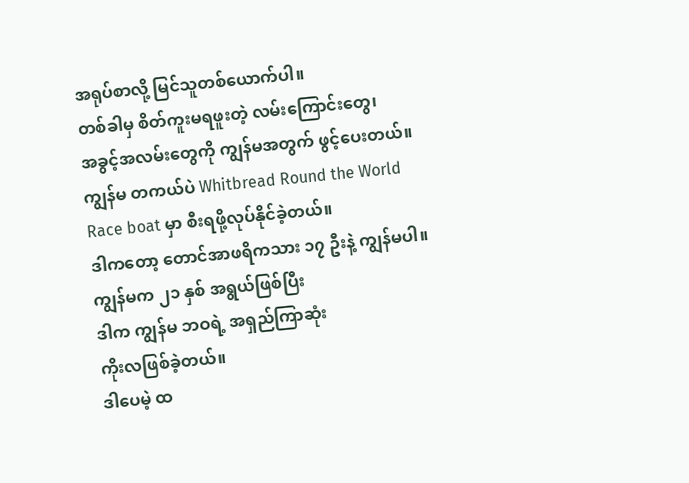အရုပ်စာလို့ မြင်သူတစ်ယောက်ပါ။
တစ်ခါမှ စိတ်ကူးမရဖူးတဲ့ လမ်းကြောင်းတွေ၊
အခွင့်အလမ်းတွေကို ကျွန်မအတွက် ဖွင့်ပေးတယ်။
ကျွန်မ တကယ်ပဲ Whitbread Round the World
Race boat မှာ စီးရဖို့လုပ်နိုင်ခဲ့တယ်။
ဒါကတော့ တောင်အာဖရိကသား ၁၇ ဦးနဲ့ ကျွန်မပါ။
ကျွန်မက ၂၁ နှစ် အရွယ်ဖြစ်ပြီး
ဒါက ကျွန်မ ဘဝရဲ့ အရှည်ကြာဆုံး
ကိုးလဖြစ်ခဲ့တယ်။
ဒါပေမဲ့ ထ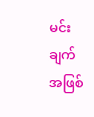မင်းချက်အဖြစ်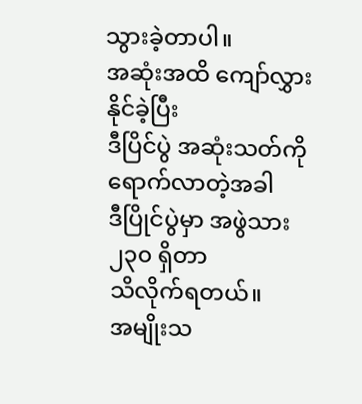သွားခဲ့တာပါ။
အဆုံးအထိ ကျော်လွှားနိုင်ခဲ့ပြီး
ဒီပြိင်ပွဲ အဆုံးသတ်ကို ရောက်လာတဲ့အခါ
ဒီပြိုင်ပွဲမှာ အဖွဲသား ၂၃၀ ရှိတာ
သိလိုက်ရတယ်။
အမျိုးသ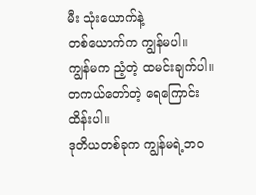မီး သုံးယောက်နဲ့
တစ်ယောက်က ကျွန်မပါ။
ကျွန်မက ညံ့တဲ့ ထမင်းချက်ပါ။
တကယ်တော်တဲ့ ရေကြောင်းထိန်းပါ။
ဒုတိယတစ်ခုက ကျွန်မရဲ့ဘဝ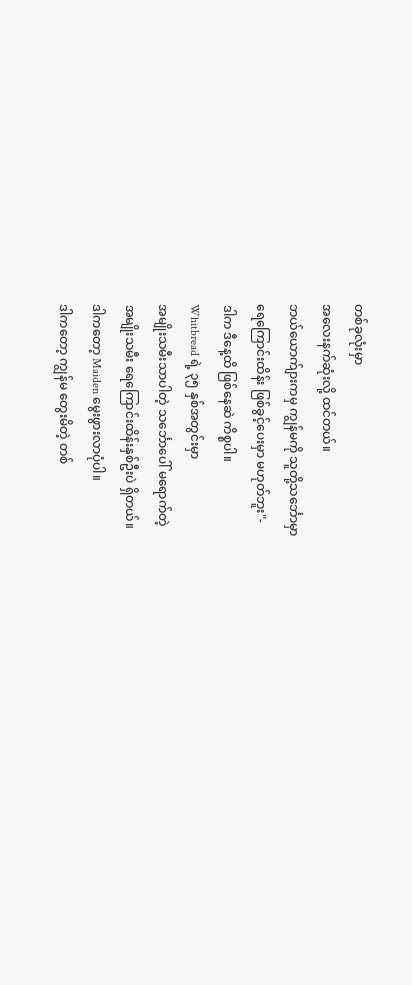တစ်ခုလုံးမှာ
အလေးနက်ဆုံးလို့ ထင်တယ်။
ဘယ်ယောက်ျားကမှ ကျွန်မကို သူတို့သင်္ဘောမှာ
ရေကြောင်းထိန်း ဖြစ်ခွင့်ပေးမှာ မဟုတ်ဘူး"-
ဒါက ဒီနေ့ထိ ဖြစ်နေဆဲ ကိစ္စပါ။
Whitbread ရဲ့ ၃၅ နှစ်အတွင်းမှာ
အမျိုးသမီးသာပါတဲ့ သင်္ဘောပေါ် မရောက်တဲ့
အမျိုးသမီး ရေကြောင်းထိန်းနှစ်ဦးပဲ ရှိတယ်။
ဒါကတော့ Maiden မွေးဖွားလာပုံပါ။
ဒါကတော့ ကျွန်မ တွေးမိတဲ့ တစ်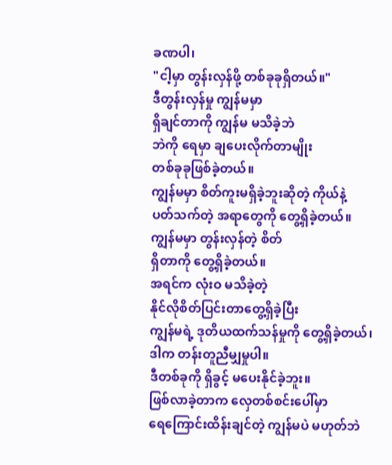ခဏပါ၊
"ငါ့မှာ တွန်းလှန်ဖို့ တစ်ခုခုရှိတယ်။"
ဒီတွန်းလှန်မှု ကျွန်မမှာ
ရှိချင်တာကို ကျွန်မ မသိခဲ့ဘဲ
ဘဲကို ရေမှာ ချပေးလိုက်တာမျိုး
တစ်ခုခုဖြစ်ခဲ့တယ်။
ကျွန်မမှာ စိတ်ကူးမရှိခဲ့ဘူးဆိုတဲ့ ကိုယ်နဲ့
ပတ်သက်တဲ့ အရာတွေကို တွေ့ရှိခဲ့တယ်။
ကျွန်မမှာ တွန်းလှန်တဲ့ စိတ်
ရှိတာကို တွေ့ရှိခဲ့တယ်။
အရင်က လုံးဝ မသိခဲ့တဲ့
နိုင်လိုစိတ်ပြင်းတာတွေ့ရှိခဲ့ပြီး
ကျွန်မရဲ့ ဒုတိယထက်သန်မှုကို တွေ့ရှိခဲ့တယ်၊
ဒါက တန်းတူညီမျှမှုပါ။
ဒီတစ်ခုကို ရှိခွင့် မပေးနိုင်ခဲ့ဘူး။
ဖြစ်လာခဲ့တာက လှေတစ်စင်းပေါ်မှာ
ရေကြောင်းထိန်းချင်တဲ့ ကျွန်မပဲ မဟုတ်ဘဲ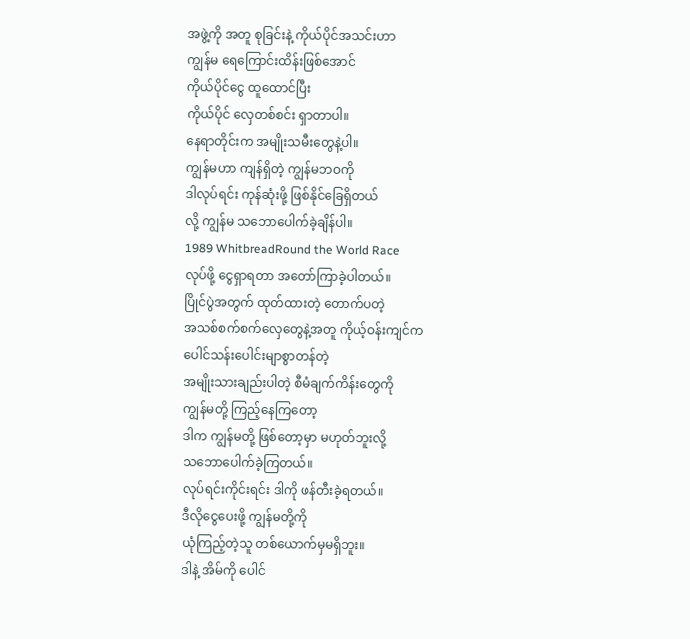အဖွဲ့ကို အတူ စုခြင်းနဲ့ ကိုယ်ပိုင်အသင်းဟာ
ကျွန်မ ရေကြောင်းထိန်းဖြစ်အောင်
ကိုယ်ပိုင်ငွေ ထူထောင်ပြီး
ကိုယ်ပိုင် လှေတစ်စင်း ရှာတာပါ။
နေရာတိုင်းက အမျိုးသမီးတွေနဲ့ပါ။
ကျွန်မဟာ ကျန်ရှိတဲ့ ကျွန်မဘဝကို
ဒါလုပ်ရင်း ကုန်ဆုံးဖို့ ဖြစ်နိုင်ခြေရှိတယ်
လို့ ကျွန်မ သဘောပေါက်ခဲ့ချိန်ပါ။
1989 WhitbreadRound the World Race
လုပ်ဖို့ ငွေရှာရတာ အတော်ကြာခဲ့ပါတယ်။
ပြိုင်ပွဲအတွက် ထုတ်ထားတဲ့ တောက်ပတဲ့
အသစ်စက်စက်လှေတွေနဲ့အတူ ကိုယ့်ဝန်းကျင်က
ပေါင်သန်းပေါင်းမျာစွာတန်တဲ့
အမျိုးသားချည်းပါတဲ့ စီမံချက်ကိန်းတွေကို
ကျွန်မတို့ ကြည့်နေကြတော့
ဒါက ကျွန်မတို့ ဖြစ်တော့မှာ မဟုတ်ဘူးလို့
သဘောပေါက်ခဲ့ကြတယ်။
လုပ်ရင်းကိုင်းရင်း ဒါကို ဖန်တီးခဲ့ရတယ်။
ဒီလိုငွေပေးဖို့ ကျွန်မတို့ကို
ယုံကြည့်တဲ့သူ တစ်ယောက်မှမရှိဘူး။
ဒါနဲ့ အိမ်ကို ပေါင်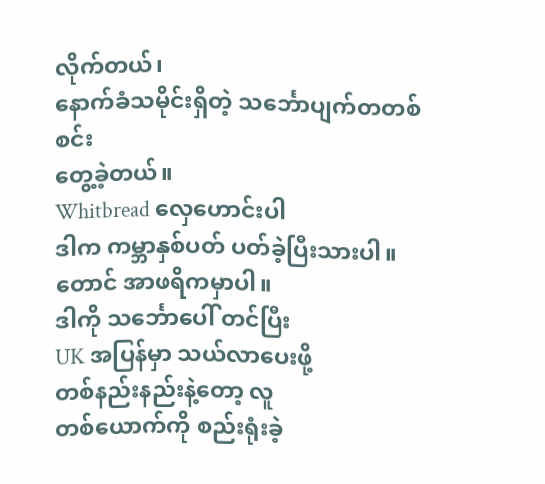လိုက်တယ်၊
နောက်ခံသမိုင်းရှိတဲ့ သင်္ဘောပျက်တတစ်စင်း
တွေ့ခဲ့တယ်။
Whitbread လှေဟောင်းပါ
ဒါက ကမ္ဘာနှစ်ပတ် ပတ်ခဲ့ပြီးသားပါ။
တောင် အာဖရိကမှာပါ။
ဒါကို သင်္ဘောပေါ် တင်ပြီး
UK အပြန်မှာ သယ်လာပေးဖို့
တစ်နည်းနည်းနဲ့တော့ လူ
တစ်ယောက်ကို စည်းရုံးခဲ့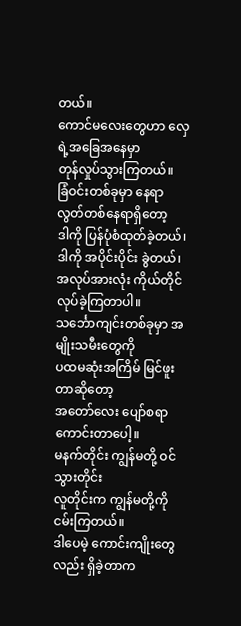တယ်။
ကောင်မလေးတွေဟာ လှေရဲ့အခြေအနေမှာ
တုန်လှုပ်သွားကြတယ်။
ခြံဝင်းတစ်ခုမှာ နေရာလွတ်တစ်နေရာရှိတော့
ဒါကို ပြန်ပုံစံထုတ်ခဲ့တယ်၊
ဒါကို အပိုင်းပိုင်း ခွဲတယ်၊
အလုပ်အားလုံး ကိုယ်တိုင် လုပ်ခဲ့ကြတာပါ။
သင်္ဘောကျင်းတစ်ခုမှာ အမျိုးသမီးတွေကို
ပထမဆုံးအကြိမ် မြင်ဖူးတာဆိုတော့
အတော်လေး ပျော်စရာကောင်းတာပေါ့။
မနက်တိုင်း ကျွန်မတို့ ဝင်သွားတိုင်း
လူတိုင်းက ကျွန်မတို့ကို ငမ်းကြတယ်။
ဒါပေမဲ့ ကောင်းကျိုးတွေလည်း ရှိခဲ့တာက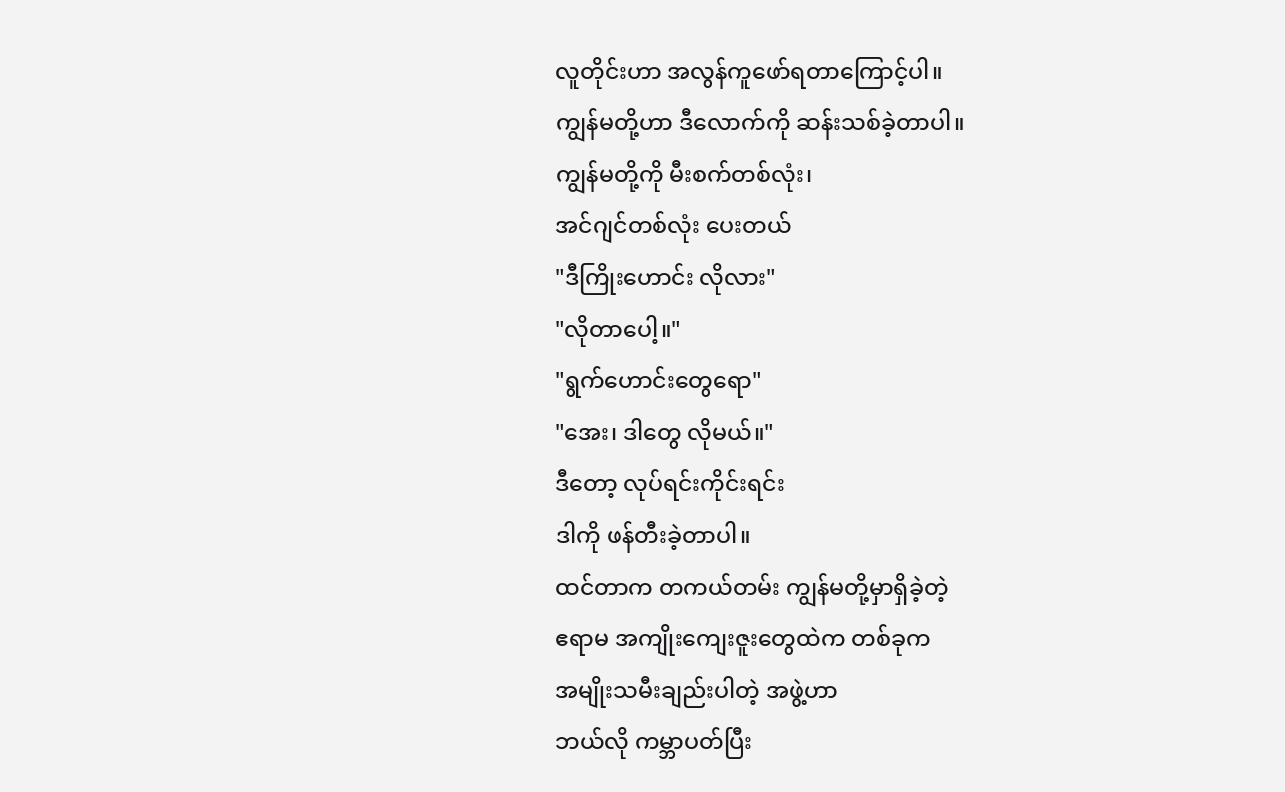လူတိုင်းဟာ အလွန်ကူဖော်ရတာကြောင့်ပါ။
ကျွန်မတို့ဟာ ဒီလောက်ကို ဆန်းသစ်ခဲ့တာပါ။
ကျွန်မတို့ကို မီးစက်တစ်လုံး၊
အင်ဂျင်တစ်လုံး ပေးတယ်
"ဒီကြိုးဟောင်း လိုလား"
"လိုတာပေါ့။"
"ရွက်ဟောင်းတွေရော"
"အေး၊ ဒါတွေ လိုမယ်။"
ဒီတော့ လုပ်ရင်းကိုင်းရင်း
ဒါကို ဖန်တီးခဲ့တာပါ။
ထင်တာက တကယ်တမ်း ကျွန်မတို့မှာရှိခဲ့တဲ့
ဧရာမ အကျိုးကျေးဇူးတွေထဲက တစ်ခုက
အမျိုးသမီးချည်းပါတဲ့ အဖွဲ့ဟာ
ဘယ်လို ကမ္ဘာပတ်ပြီး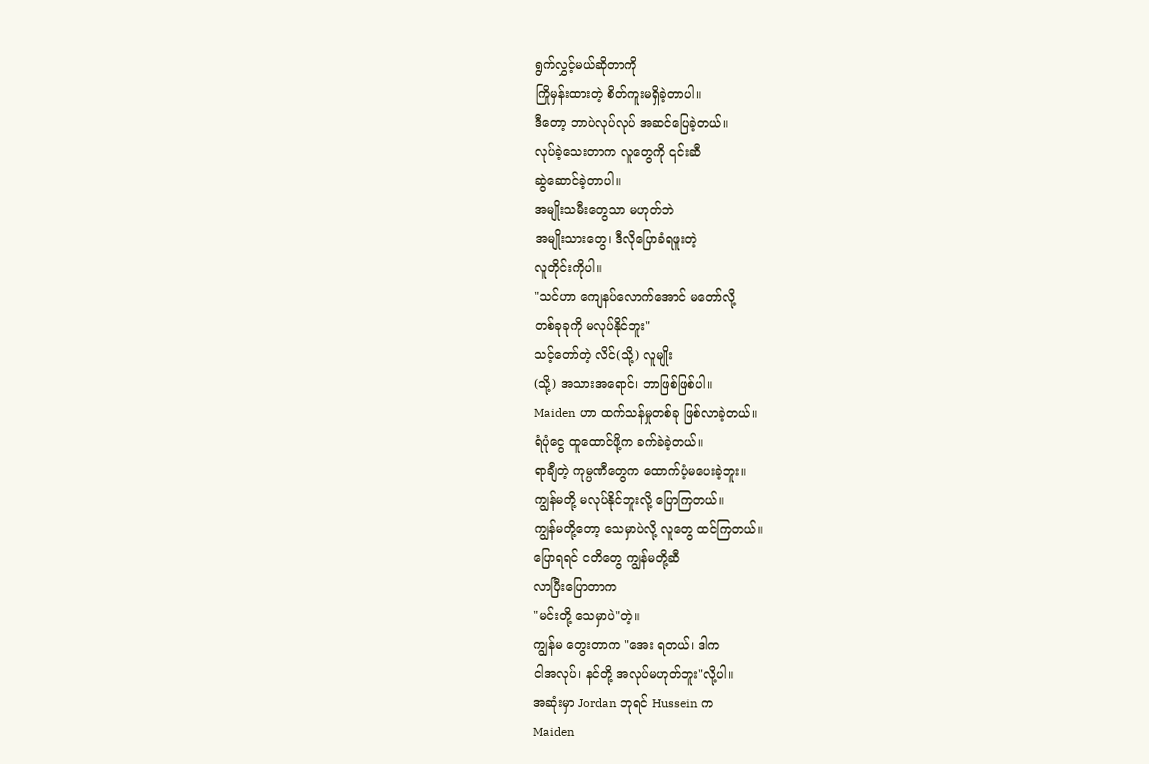ရွက်လွှင့်မယ်ဆိုတာကို
ကြိုမှန်းထားတဲ့ စိတ်ကူးမရှိခဲ့တာပါ။
ဒီတော့ ဘာပဲလုပ်လုပ် အဆင်ပြေခဲ့တယ်။
လုပ်ခဲ့သေးတာက လူတွေကို ၎င်းဆီ
ဆွဲဆောင်ခဲ့တာပါ။
အမျိုးသမီးတွေသာ မဟုတ်ဘဲ
အမျိုးသားတွေ၊ ဒီလိုပြောခံရဖူးတဲ့
လူတိုင်းကိုပါ။
"သင်ဟာ ကျေနပ်လောက်အောင် မတော်လို့
တစ်ခုခုကို မလုပ်နိုင်ဘူး"
သင့်တော်တဲ့ လိင်(သို့) လူမျိုး
(သို့) အသားအရောင်၊ ဘာဖြစ်ဖြစ်ပါ။
Maiden ဟာ ထက်သန်မှုတစ်ခု ဖြစ်လာခဲ့တယ်။
ရံပုံငွေ ထူထောင်ဖို့က ခက်ခဲခဲ့တယ်။
ရာချီတဲ့ ကုမ္ပဏီတွေက ထောက်ပံ့မပေးခဲ့ဘူး။
ကျွန်မတို့ မလုပ်နိုင်ဘူးလို့ ပြောကြတယ်။
ကျွန်မတို့တော့ သေမှာပဲလို့ လူတွေ ထင်ကြတယ်။
ပြောရရင် ငတိတွေ ကျွန်မတို့ဆီ
လာပြီးပြောတာက
"မင်းတို့ သေမှာပဲ"တဲ့။
ကျွန်မ တွေးတာက "အေး ရတယ်၊ ဒါက
ငါအလုပ်၊ နင်တို့ အလုပ်မဟုတ်ဘူး"လို့ပါ။
အဆုံးမှာ Jordan ဘုရင် Hussein က
Maiden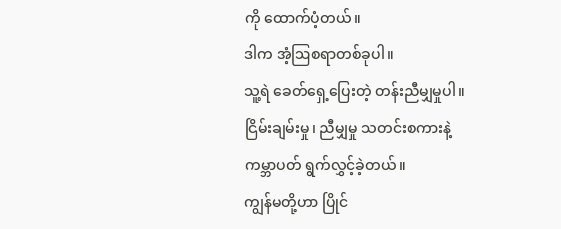ကို ထောက်ပံ့တယ်။
ဒါက အံ့ဩစရာတစ်ခုပါ။
သူ့ရဲ ခေတ်ရှေ့ပြေးတဲ့ တန်းညီမျှမှုပါ။
ငြိမ်းချမ်းမှု၊ ညီမျှမှု သတင်းစကားနဲ့
ကမ္ဘာပတ် ရွက်လွှင့်ခဲ့တယ်။
ကျွန်မတို့ဟာ ပြိုင်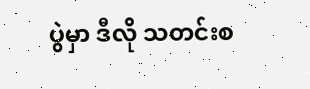ပွဲမှာ ဒီလို သတင်းစ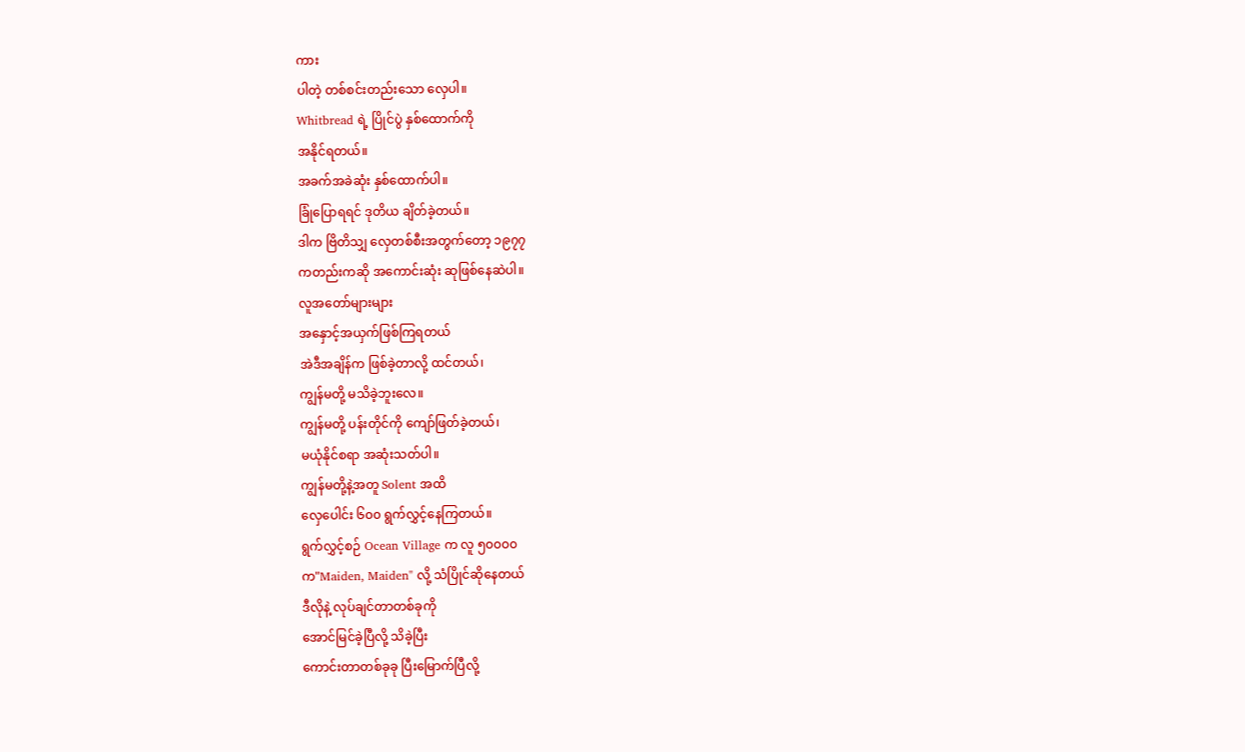ကား
ပါတဲ့ တစ်စင်းတည်းသော လှေပါ။
Whitbread ရဲ့ ပြိုင်ပွဲ နှစ်ထောက်ကို
အနိုင်ရတယ်။
အခက်အခဲဆုံး နှစ်ထောက်ပါ။
ခြုံပြောရရင် ဒုတိယ ချိတ်ခဲ့တယ်။
ဒါက ဗြိတိသျှ လှေတစ်စီးအတွက်တော့ ၁၉၇၇
ကတည်းကဆို အကောင်းဆုံး ဆုဖြစ်နေဆဲပါ။
လူအတော်များများ
အနှောင့်အယှက်ဖြစ်ကြရတယ်
အဲဒီအချိန်က ဖြစ်ခဲ့တာလို့ ထင်တယ်၊
ကျွန်မတို့ မသိခဲ့ဘူးလေ။
ကျွန်မတို့ ပန်းတိုင်ကို ကျော်ဖြတ်ခဲ့တယ်၊
မယုံနိုင်စရာ အဆုံးသတ်ပါ။
ကျွန်မတို့နဲ့အတူ Solent အထိ
လှေပေါင်း ၆၀၀ ရွက်လွှင့်နေကြတယ်။
ရွက်လွှင့်စဉ် Ocean Village က လူ ၅၀၀၀၀
က"Maiden, Maiden" လို့ သံပြိုင်ဆိုနေတယ်
ဒီလိုနဲ့ လုပ်ချင်တာတစ်ခုကို
အောင်မြင်ခဲ့ပြီလို့ သိခဲ့ပြီး
ကောင်းတာတစ်ခုခု ပြီးမြောက်ပြီလို့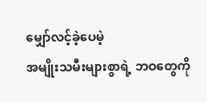မျှော်လင့်ခဲ့ပေမဲ့
အမျိုးသမီးများစွာရဲ့ ဘဝတွေကို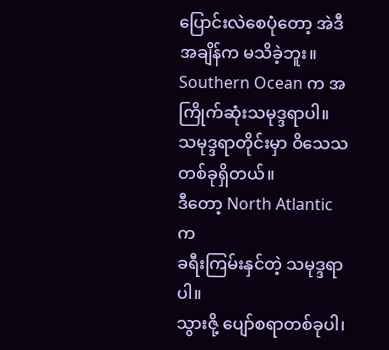ပြောင်းလဲစေပုံတော့ အဲဒီအချိန်က မသိခဲ့ဘူး။
Southern Ocean က အကြိုက်ဆုံးသမုဒ္ဒရာပါ။
သမုဒ္ဒရာတိုင်းမှာ ဝိသေသတစ်ခုရှိတယ်။
ဒီတော့ North Atlantic က
ခရီးကြမ်းနှင်တဲ့ သမုဒ္ဒရာပါ။
သွားဇို့ ပျော်စရာတစ်ခုပါ၊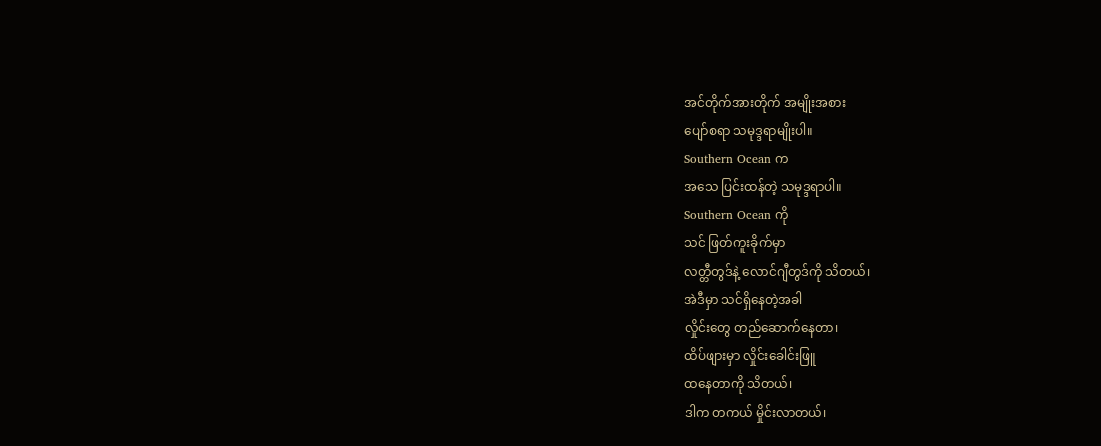အင်တိုက်အားတိုက် အမျိုးအစား
ပျော်စရာ သမုဒ္ဒရာမျိုးပါ။
Southern Ocean က
အသေ ပြင်းထန်တဲ့ သမုဒ္ဒရာပါ။
Southern Ocean ကို
သင် ဖြတ်ကူးခိုက်မှာ
လတ္တီတွဒ်နဲ့ လောင်ဂျီတွဒ်ကို သိတယ်၊
အဲဒီမှာ သင်ရှိနေတဲ့အခါ
လှိုင်းတွေ တည်ဆောက်နေတာ၊
ထိပ်ဖျားမှာ လှိုင်းခေါင်းဖြူ
ထနေတာကို သိတယ်၊
ဒါက တကယ် မှိုင်းလာတယ်၊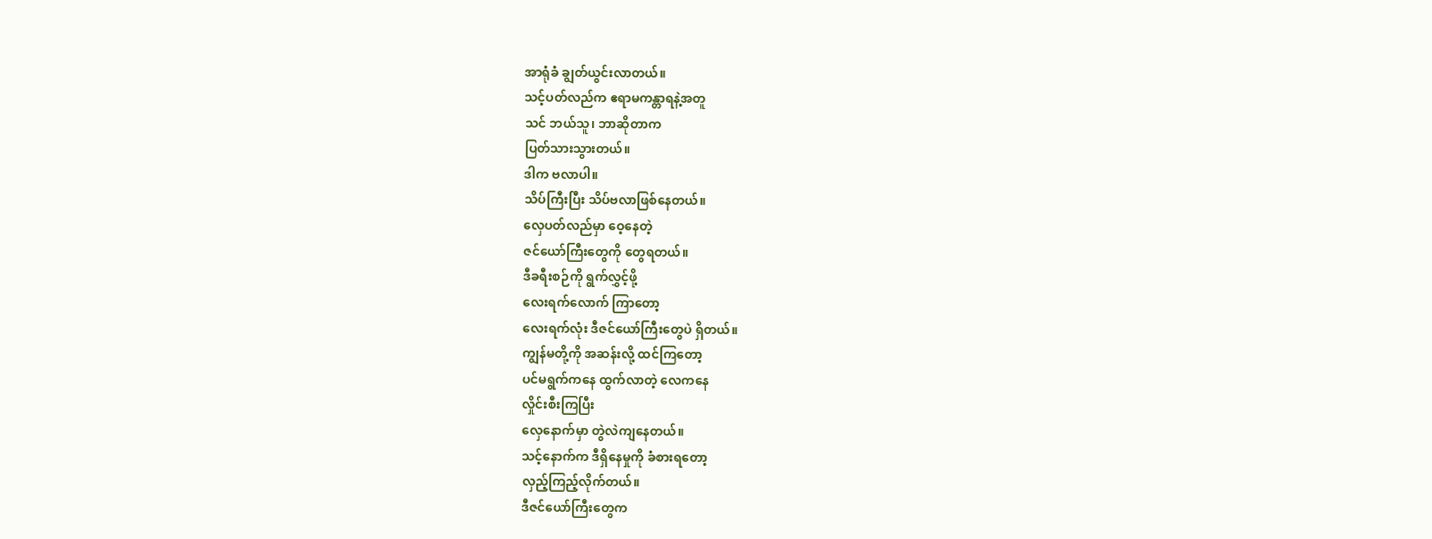အာရုံခံ ချွတ်ယွင်းလာတယ်။
သင့်ပတ်လည်က ဧရာမကန္တာရနဲ့အတူ
သင် ဘယ်သူ၊ ဘာဆိုတာက
ပြတ်သားသွားတယ်။
ဒါက ဗလာပါ။
သိပ်ကြီးပြီး သိပ်ဗလာဖြစ်နေတယ်။
လှေပတ်လည်မှာ ဝေ့နေတဲ့
ဇင်ယော်ကြီးတွေကို တွေရတယ်။
ဒီခရီးစဉ်ကို ရွက်လွှင့်ဖို့
လေးရက်လောက် ကြာတော့
လေးရက်လုံး ဒီဇင်ယော်ကြီးတွေပဲ ရှိတယ်။
ကျွန်မတို့ကို အဆန်းလို့ ထင်ကြတော့
ပင်မရွက်ကနေ ထွက်လာတဲ့ လေကနေ
လှိုင်းစီးကြပြီး
လှေနောက်မှာ တွဲလဲကျနေတယ်။
သင့်နောက်က ဒီရှိနေမှုကို ခံစားရတော့
လှည့်ကြည့်လိုက်တယ်။
ဒီဇင်ယော်ကြီးတွေက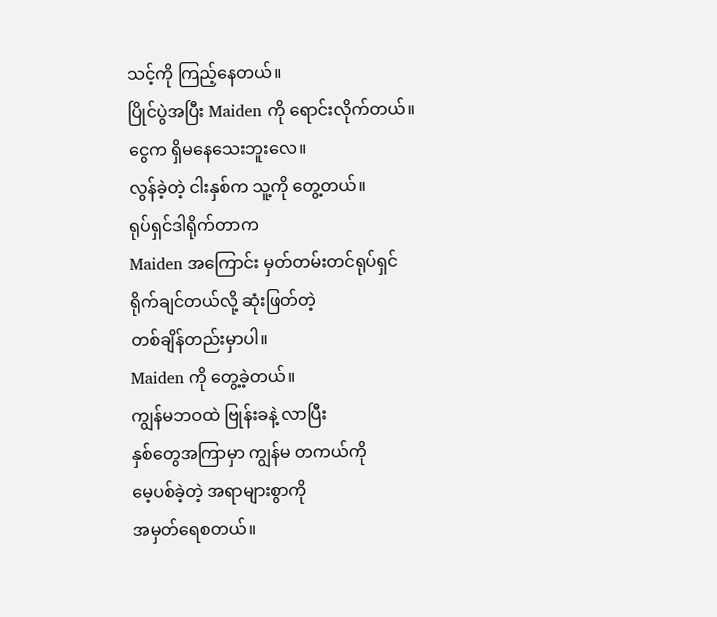သင့်ကို ကြည့်နေတယ်။
ပြိုင်ပွဲအပြီး Maiden ကို ရောင်းလိုက်တယ်။
ငွေက ရှိမနေသေးဘူးလေ။
လွန်ခဲ့တဲ့ ငါးနှစ်က သူ့ကို တွေ့တယ်။
ရုပ်ရှင်ဒါရိုက်တာက
Maiden အကြောင်း မှတ်တမ်းတင်ရုပ်ရှင်
ရိုက်ချင်တယ်လို့ ဆုံးဖြတ်တဲ့
တစ်ချိန်တည်းမှာပါ။
Maiden ကို တွေ့ခဲ့တယ်။
ကျွန်မဘဝထဲ ဗြုန်းခနဲ့ လာပြီး
နှစ်တွေအကြာမှာ ကျွန်မ တကယ်ကို
မေ့ပစ်ခဲ့တဲ့ အရာများစွာကို
အမှတ်ရေစတယ်။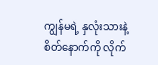ကျွန်မရဲ့ နှလုံးသားနဲ့
စိတ်နောက်ကို လိုက်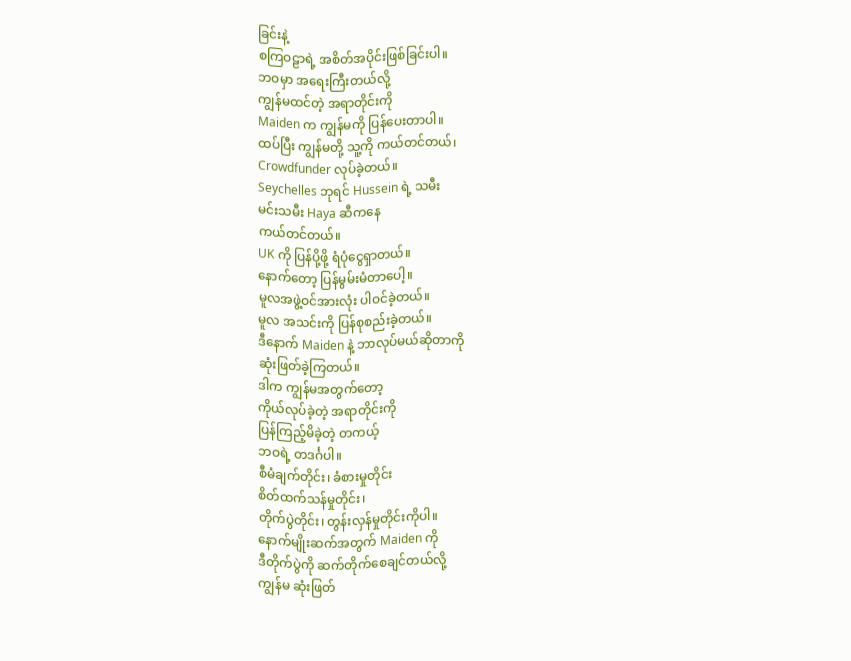ခြင်းနဲ့
စကြဝဠာရဲ့ အစိတ်အပိုင်းဖြစ်ခြင်းပါ။
ဘဝမှာ အရေးကြီးတယ်လို့
ကျွန်မထင်တဲ့ အရာတိုင်းကို
Maiden က ကျွန်မကို ပြန်ပေးတာပါ။
ထပ်ပြီး ကျွန်မတို့ သူ့ကို ကယ်တင်တယ်၊
Crowdfunder လုပ်ခဲ့တယ်။
Seychelles ဘုရင် Hussein ရဲ့ သမီး
မင်းသမီး Haya ဆီကနေ
ကယ်တင်တယ်။
UK ကို ပြန်ပို့ဖို့ ရံပုံငွေရှာတယ်။
နောက်တော့ ပြန်မွမ်းမံတာပေါ့။
မူလအဖွဲ့ဝင်အားလုံး ပါဝင်ခဲ့တယ်။
မူလ အသင်းကို ပြန်စုစည်းခဲ့တယ်။
ဒီနောက် Maiden နဲ့ ဘာလုပ်မယ်ဆိုတာကို
ဆုံးဖြတ်ခဲ့ကြတယ်။
ဒါက ကျွန်မအတွက်တော့
ကိုယ်လုပ်ခဲ့တဲ့ အရာတိုင်းကို
ပြန်ကြည့်မိခဲ့တဲ့ တကယ့်
ဘဝရဲ့ တဒင်္ဂပါ။
စီမံချက်တိုင်း၊ ခံစားမှုတိုင်း
စိတ်ထက်သန်မှုတိုင်း၊
တိုက်ပွဲတိုင်း၊ တွန်းလှန်မှုတိုင်းကိုပါ။
နောက်မျိုးဆက်အတွက် Maiden ကို
ဒီတိုက်ပွဲကို ဆက်တိုက်စေချင်တယ်လို့
ကျွန်မ ဆုံးဖြတ်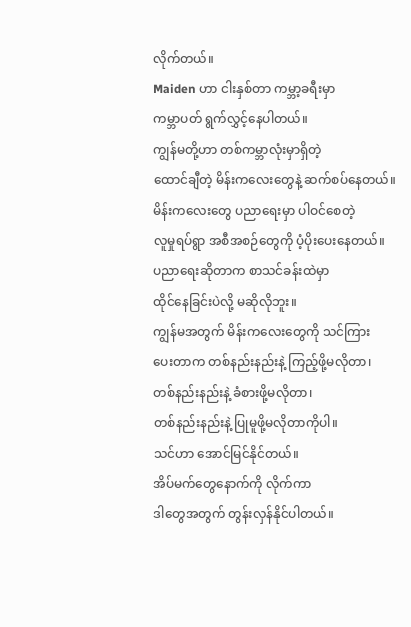လိုက်တယ်။
Maiden ဟာ ငါးနှစ်တာ ကမ္ဘာ့ခရီးမှာ
ကမ္ဘာပတ် ရွက်လွှင့်နေပါတယ်။
ကျွန်မတို့ဟာ တစ်ကမ္ဘာလုံးမှာရှိတဲ့
ထောင်ချီတဲ့ မိန်းကလေးတွေနဲ့ ဆက်စပ်နေတယ်။
မိန်းကလေးတွေ ပညာရေးမှာ ပါဝင်စေတဲ့
လူမှုရပ်ရွာ အစီအစဉ်တွေကို ပံ့ပိုးပေးနေတယ်။
ပညာရေးဆိုတာက စာသင်ခန်းထဲမှာ
ထိုင်နေခြင်းပဲလို့ မဆိုလိုဘူး။
ကျွန်မအတွက် မိန်းကလေးတွေကို သင်ကြား
ပေးတာက တစ်နည်းနည်းနဲ့ ကြည့်ဖို့မလိုတာ၊
တစ်နည်းနည်းနဲ့ ခံစားဖို့မလိုတာ၊
တစ်နည်းနည်းနဲ့ ပြုမူဖို့မလိုတာကိုပါ။
သင်ဟာ အောင်မြင်နိုင်တယ်။
အိပ်မက်တွေနောက်ကို လိုက်ကာ
ဒါတွေအတွက် တွန်းလှန်နိုင်ပါတယ်။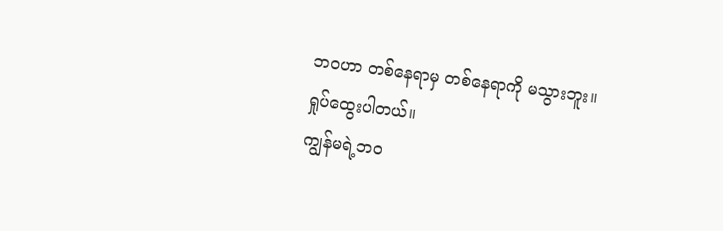ဘဝဟာ တစ်နေရာမှ တစ်နေရာကို မသွားဘူး။
ရှုပ်ထွေးပါတယ်။
ကျွန်မရဲ့ဘဝ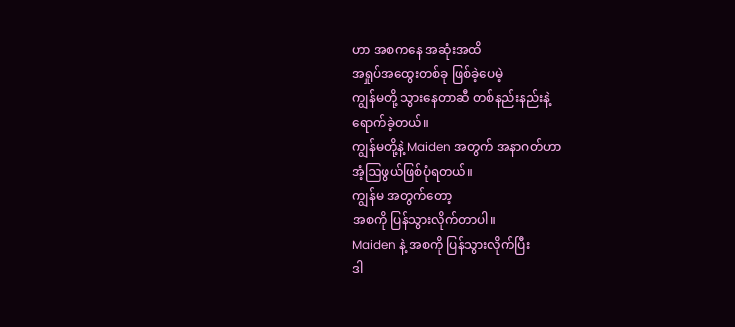ဟာ အစကနေ အဆုံးအထိ
အရှုပ်အထွေးတစ်ခု ဖြစ်ခဲ့ပေမဲ့
ကျွန်မတို့ သွားနေတာဆီ တစ်နည်းနည်းနဲ့
ရောက်ခဲ့တယ်။
ကျွန်မတို့နဲ့ Maiden အတွက် အနာဂတ်ဟာ
အံ့ဩဖွယ်ဖြစ်ပုံရတယ်။
ကျွန်မ အတွက်တော့
အစကို ပြန်သွားလိုက်တာပါ။
Maiden နဲ့ အစကို ပြန်သွားလိုက်ပြီး
ဒါ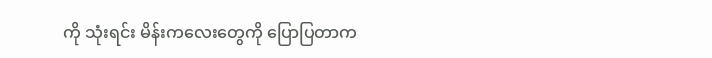ကို သုံးရင်း မိန်းကလေးတွေကို ပြောပြတာက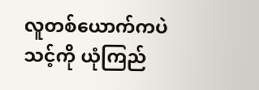လူတစ်ယောက်ကပဲ သင့်ကို ယုံကြည်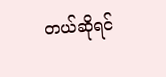တယ်ဆိုရင်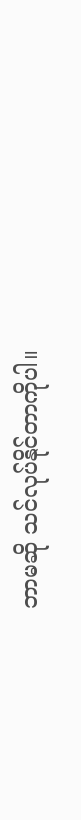ဘာမဆို သင်လုပ်နိုင်တာကိုပါ။